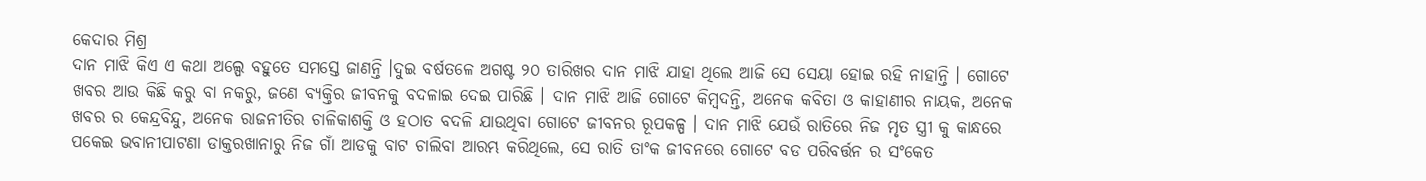କେଦାର ମିଶ୍ର
ଦାନ ମାଝି କିଏ ଏ କଥା ଅଲ୍ପେ ବହୁତେ ସମସ୍ତେ ଜାଣନ୍ତି ।ଦୁଇ ବର୍ଷତଳେ ଅଗଷ୍ଟ ୨୦ ତାରିଖର ଦାନ ମାଝି ଯାହା ଥିଲେ ଆଜି ସେ ସେୟା ହୋଇ ରହି ନାହାନ୍ତି । ଗୋଟେ ଖବର ଆଉ କିଛି କରୁ ବା ନକରୁ, ଜଣେ ବ୍ୟକ୍ତିର ଜୀବନକୁ ବଦଳାଇ ଦେଇ ପାରିଛି । ଦାନ ମାଝି ଆଜି ଗୋଟେ କିମ୍ବଦନ୍ତି, ଅନେକ କବିତା ଓ କାହାଣୀର ନାୟକ, ଅନେକ ଖବର ର କେନ୍ଦ୍ରବିନ୍ଦୁ, ଅନେକ ରାଜନୀତିର ଚାଳିକାଶକ୍ତି ଓ ହଠାତ ବଦଳି ଯାଉଥିବା ଗୋଟେ ଜୀବନର ରୂପକଳ୍ପ । ଦାନ ମାଝି ଯେଉଁ ରାତିରେ ନିଜ ମୃତ ସ୍ତ୍ରୀ କୁ କାନ୍ଧରେ ପକେଇ ଭବାନୀପାଟଣା ଡାକ୍ତରଖାନାରୁ ନିଜ ଗାଁ ଆଡକୁ ବାଟ ଚାଲିବା ଆରମ୍ଭ କରିଥିଲେ, ସେ ରାତି ତାଂକ ଜୀବନରେ ଗୋଟେ ବଡ ପରିବର୍ତ୍ତନ ର ସଂକେତ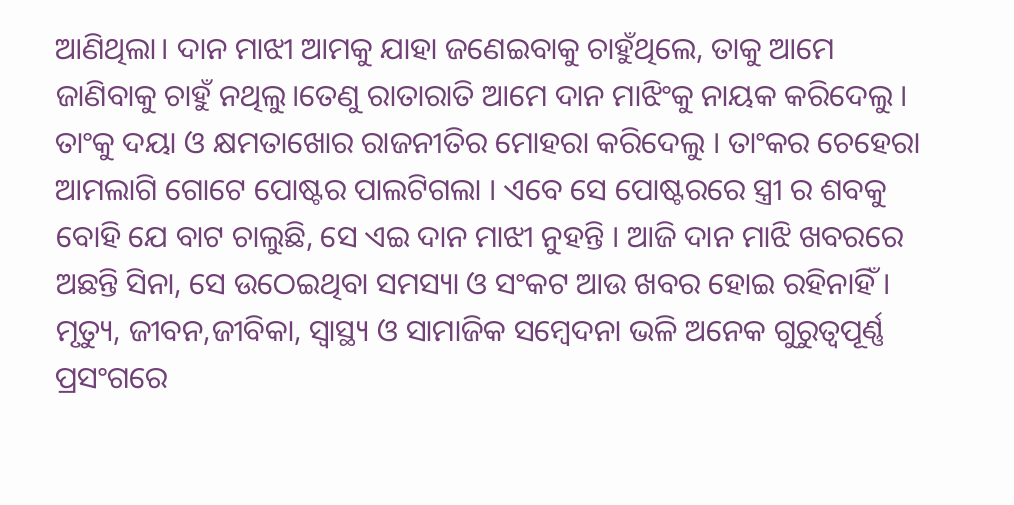ଆଣିଥିଲା। ଦାନ ମାଝୀ ଆମକୁ ଯାହା ଜଣେଇବାକୁ ଚାହୁଁଥିଲେ, ତାକୁ ଆମେ ଜାଣିବାକୁ ଚାହୁଁ ନଥିଲୁ।ତେଣୁ ରାତାରାତି ଆମେ ଦାନ ମାଝିଂକୁ ନାୟକ କରିଦେଲୁ । ତାଂକୁ ଦୟା ଓ କ୍ଷମତାଖୋର ରାଜନୀତିର ମୋହରା କରିଦେଲୁ । ତାଂକର ଚେହେରା ଆମଲାଗି ଗୋଟେ ପୋଷ୍ଟର ପାଲଟିଗଲା । ଏବେ ସେ ପୋଷ୍ଟରରେ ସ୍ତ୍ରୀ ର ଶବକୁ ବୋହି ଯେ ବାଟ ଚାଲୁଛି, ସେ ଏଇ ଦାନ ମାଝୀ ନୁହନ୍ତି । ଆଜି ଦାନ ମାଝି ଖବରରେ ଅଛନ୍ତି ସିନା, ସେ ଉଠେଇଥିବା ସମସ୍ୟା ଓ ସଂକଟ ଆଉ ଖବର ହୋଇ ରହିନାହିଁ ।
ମୃତ୍ୟୁ, ଜୀବନ,ଜୀବିକା, ସ୍ବାସ୍ଥ୍ୟ ଓ ସାମାଜିକ ସମ୍ବେଦନା ଭଳି ଅନେକ ଗୁରୁତ୍ବପୂର୍ଣ୍ଣ ପ୍ରସଂଗରେ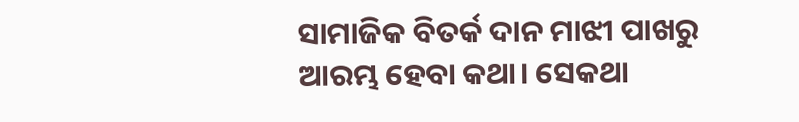ସାମାଜିକ ବିତର୍କ ଦାନ ମାଝୀ ପାଖରୁ ଆରମ୍ଭ ହେବା କଥା। ସେକଥା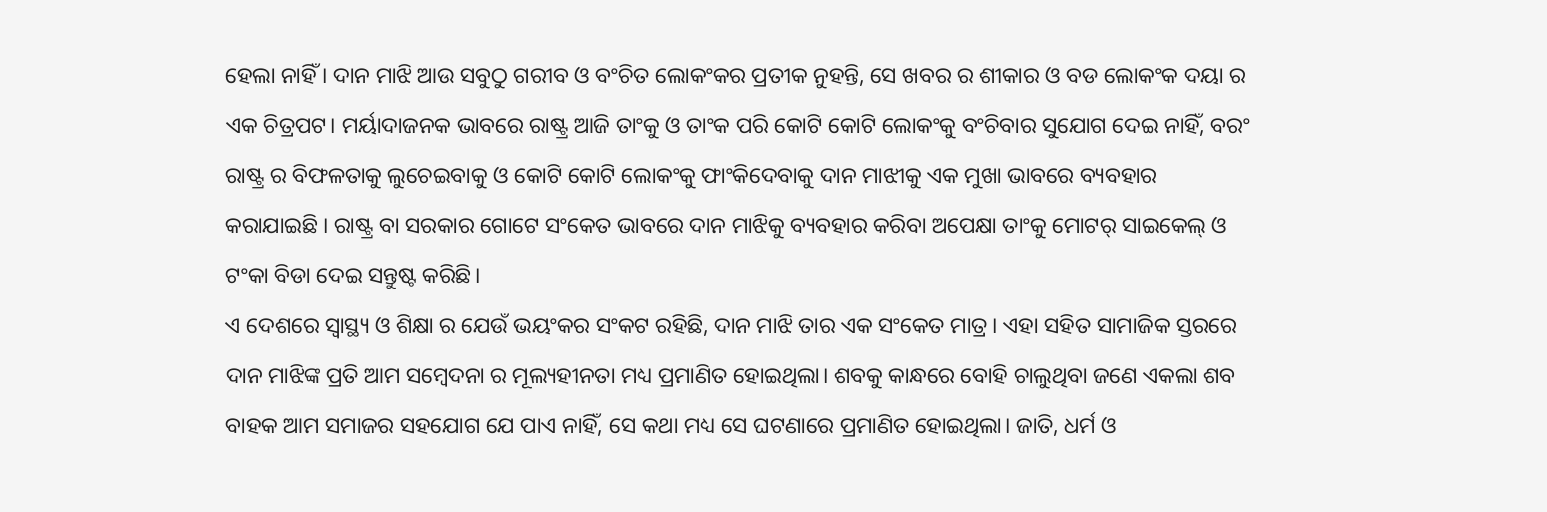ହେଲା ନାହିଁ । ଦାନ ମାଝି ଆଉ ସବୁଠୁ ଗରୀବ ଓ ବଂଚିତ ଲୋକଂକର ପ୍ରତୀକ ନୁହନ୍ତି, ସେ ଖବର ର ଶୀକାର ଓ ବଡ ଲୋକଂକ ଦୟା ର ଏକ ଚିତ୍ରପଟ। ମର୍ୟାଦାଜନକ ଭାବରେ ରାଷ୍ଟ୍ର ଆଜି ତାଂକୁ ଓ ତାଂକ ପରି କୋଟି କୋଟି ଲୋକଂକୁ ବଂଚିବାର ସୁଯୋଗ ଦେଇ ନାହିଁ, ବରଂ ରାଷ୍ଟ୍ର ର ବିଫଳତାକୁ ଲୁଚେଇବାକୁ ଓ କୋଟି କୋଟି ଲୋକଂକୁ ଫାଂକିଦେବାକୁ ଦାନ ମାଝୀକୁ ଏକ ମୁଖା ଭାବରେ ବ୍ୟବହାର କରାଯାଇଛି । ରାଷ୍ଟ୍ର ବା ସରକାର ଗୋଟେ ସଂକେତ ଭାବରେ ଦାନ ମାଝିକୁ ବ୍ୟବହାର କରିବା ଅପେକ୍ଷା ତାଂକୁ ମୋଟର୍ ସାଇକେଲ୍ ଓ ଟଂକା ବିଡା ଦେଇ ସନ୍ତୁଷ୍ଟ କରିଛି।
ଏ ଦେଶରେ ସ୍ବାସ୍ଥ୍ୟ ଓ ଶିକ୍ଷା ର ଯେଉଁ ଭୟଂକର ସଂକଟ ରହିଛି, ଦାନ ମାଝି ତାର ଏକ ସଂକେତ ମାତ୍ର। ଏହା ସହିତ ସାମାଜିକ ସ୍ତରରେ ଦାନ ମାଝିଙ୍କ ପ୍ରତି ଆମ ସମ୍ବେଦନା ର ମୂଲ୍ୟହୀନତା ମଧ୍ୟ ପ୍ରମାଣିତ ହୋଇଥିଲା। ଶବକୁ କାନ୍ଧରେ ବୋହି ଚାଲୁଥିବା ଜଣେ ଏକଲା ଶବ ବାହକ ଆମ ସମାଜର ସହଯୋଗ ଯେ ପାଏ ନାହିଁ, ସେ କଥା ମଧ୍ୟ ସେ ଘଟଣାରେ ପ୍ରମାଣିତ ହୋଇଥିଲା। ଜାତି, ଧର୍ମ ଓ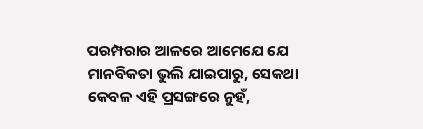ପରମ୍ପରାର ଆଳରେ ଆମେଯେ ଯେ ମାନବିକତା ଭୁଲି ଯାଇପାରୁ, ସେକଥା କେବଳ ଏହି ପ୍ରସଙ୍ଗରେ ନୁହଁ,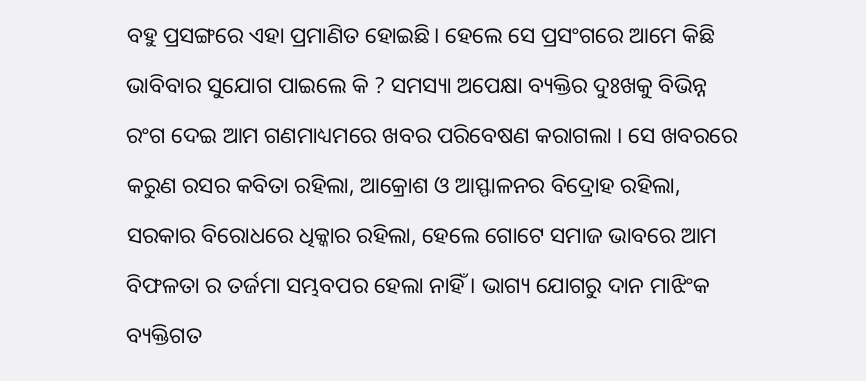ବହୁ ପ୍ରସଙ୍ଗରେ ଏହା ପ୍ରମାଣିତ ହୋଇଛି। ହେଲେ ସେ ପ୍ରସଂଗରେ ଆମେ କିଛି ଭାବିବାର ସୁଯୋଗ ପାଇଲେ କି ? ସମସ୍ୟା ଅପେକ୍ଷା ବ୍ୟକ୍ତିର ଦୁଃଖକୁ ବିଭିନ୍ନ ରଂଗ ଦେଇ ଆମ ଗଣମାଧ୍ୟମରେ ଖବର ପରିବେଷଣ କରାଗଲା । ସେ ଖବରରେ କରୁଣ ରସର କବିତା ରହିଲା, ଆକ୍ରୋଶ ଓ ଆସ୍ଫାଳନର ବିଦ୍ରୋହ ରହିଲା, ସରକାର ବିରୋଧରେ ଧିକ୍କାର ରହିଲା, ହେଲେ ଗୋଟେ ସମାଜ ଭାବରେ ଆମ ବିଫଳତା ର ତର୍ଜମା ସମ୍ଭବପର ହେଲା ନାହିଁ । ଭାଗ୍ୟ ଯୋଗରୁ ଦାନ ମାଝିଂକ ବ୍ୟକ୍ତିଗତ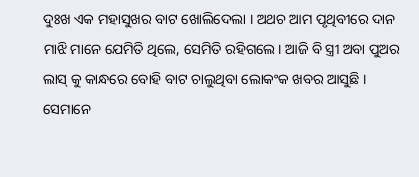ଦୁଃଖ ଏକ ମହାସୁଖର ବାଟ ଖୋଲିଦେଲା । ଅଥଚ ଆମ ପୃଥିବୀରେ ଦାନ ମାଝି ମାନେ ଯେମିତି ଥିଲେ, ସେମିତି ରହିଗଲେ। ଆଜି ବି ସ୍ତ୍ରୀ ଅବା ପୁଅର ଲାସ୍ କୁ କାନ୍ଧରେ ବୋହି ବାଟ ଚାଲୁଥିବା ଲୋକଂକ ଖବର ଆସୁଛି । ସେମାନେ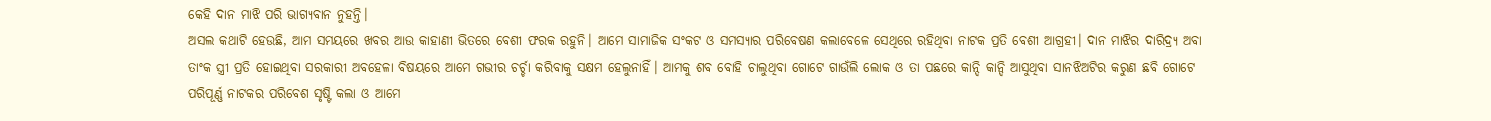କେହି ଦାନ ମାଝି ପରି ଭାଗ୍ୟବାନ ନୁହନ୍ତି।
ଅସଲ କଥାଟି ହେଉଛି, ଆମ ସମୟରେ ଖବର ଆଉ କାହାଣୀ ଭିତରେ ବେଶୀ ଫରକ ରହୁନି। ଆମେ ସାମାଜିକ ସଂକଟ ଓ ସମସ୍ୟାର ପରିବେଷଣ କଲାବେଳେ ସେଥିରେ ରହିଥିବା ନାଟକ ପ୍ରତି ବେଶୀ ଆଗ୍ରହୀ। ଦାନ ମାଝିର ଦାରିଦ୍ର୍ୟ ଅବା ତାଂକ ସ୍ତ୍ରୀ ପ୍ରତି ହୋଇଥିବା ସରକାରୀ ଅବହେଳା ବିଷୟରେ ଆମେ ଗଭୀର ଚର୍ଚ୍ଚା କରିବାକୁ ସକ୍ଷମ ହେଲୁନାହିଁ। ଆମକୁ ଶବ ବୋହି ଚାଲୁଥିବା ଗୋଟେ ଗାଉଁଲି ଲୋକ ଓ ତା ପଛରେ କାନ୍ଦି କାନ୍ଦି ଆସୁଥିବା ସାନଝିଅଟିର କରୁଣ ଛବି ଗୋଟେ ପରିପୂର୍ଣ୍ଣ ନାଟକର ପରିବେଶ ସୃଷ୍ଟି କଲା ଓ ଆମେ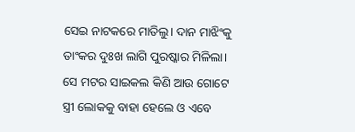ସେଇ ନାଟକରେ ମାତିଲୁ। ଦାନ ମାଝିଂକୁ ତାଂକର ଦୁଃଖ ଲାଗି ପୁରଷ୍କାର ମିଳିଲା। ସେ ମଟର ସାଇକଲ କିଣି ଆଉ ଗୋଟେ ସ୍ତ୍ରୀ ଲୋକକୁ ବାହା ହେଲେ ଓ ଏବେ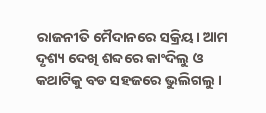ରାଜନୀତି ମୈଦାନରେ ସକ୍ରିୟ। ଆମ ଦୃଶ୍ୟ ଦେଖି ଶବ୍ଦରେ କାଂଦିଲୁ ଓ କଥାଟିକୁ ବଡ ସହଜରେ ଭୁଲିଗଲୁ ।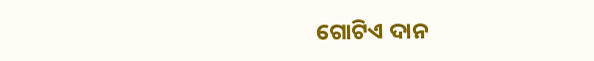ଗୋଟିଏ ଦାନ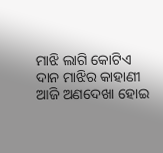ମାଝି ଲାଗି କୋଟିଏ ଦାନ ମାଝିର କାହାଣୀ ଆଜି ଅଣଦେଖା ହୋଇ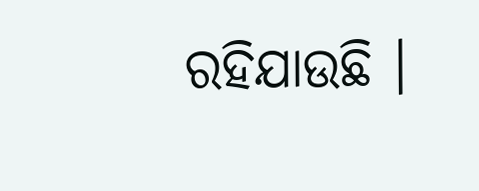ରହିଯାଉଛି ।